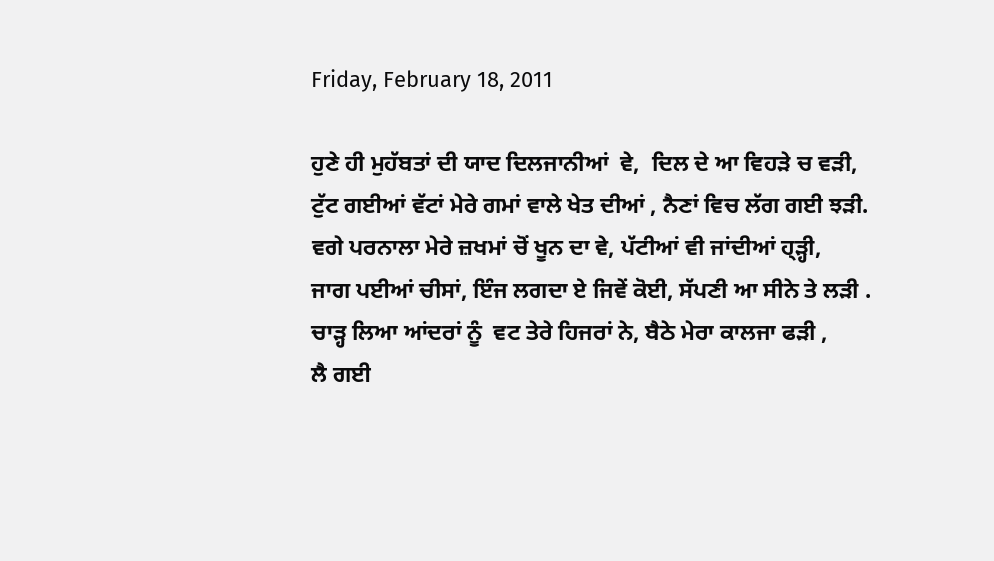Friday, February 18, 2011

ਹੁਣੇ ਹੀ ਮੁਹੱਬਤਾਂ ਦੀ ਯਾਦ ਦਿਲਜਾਨੀਆਂ  ਵੇ,  ਦਿਲ ਦੇ ਆ ਵਿਹੜੇ ਚ ਵੜੀ,
ਟੁੱਟ ਗਈਆਂ ਵੱਟਾਂ ਮੇਰੇ ਗਮਾਂ ਵਾਲੇ ਖੇਤ ਦੀਆਂ , ਨੈਣਾਂ ਵਿਚ ਲੱਗ ਗਈ ਝੜੀ.
ਵਗੇ ਪਰਨਾਲਾ ਮੇਰੇ ਜ਼ਖਮਾਂ ਚੋਂ ਖੂਨ ਦਾ ਵੇ, ਪੱਟੀਆਂ ਵੀ ਜਾਂਦੀਆਂ ਹ੍ੜ੍ਹੀ,
ਜਾਗ ਪਈਆਂ ਚੀਸਾਂ, ਇੰਜ ਲਗਦਾ ਏ ਜਿਵੇਂ ਕੋਈ, ਸੱਪਣੀ ਆ ਸੀਨੇ ਤੇ ਲੜੀ .
ਚਾੜ੍ਹ ਲਿਆ ਆਂਦਰਾਂ ਨੂੰ  ਵਟ ਤੇਰੇ ਹਿਜਰਾਂ ਨੇ, ਬੈਠੇ ਮੇਰਾ ਕਾਲਜਾ ਫੜੀ ,
ਲੈ ਗਈ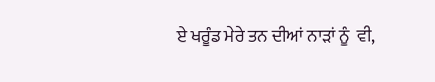ਏ ਖਰੂੰਡ ਮੇਰੇ ਤਨ ਦੀਆਂ ਨਾੜਾਂ ਨੂੰ  ਵੀ,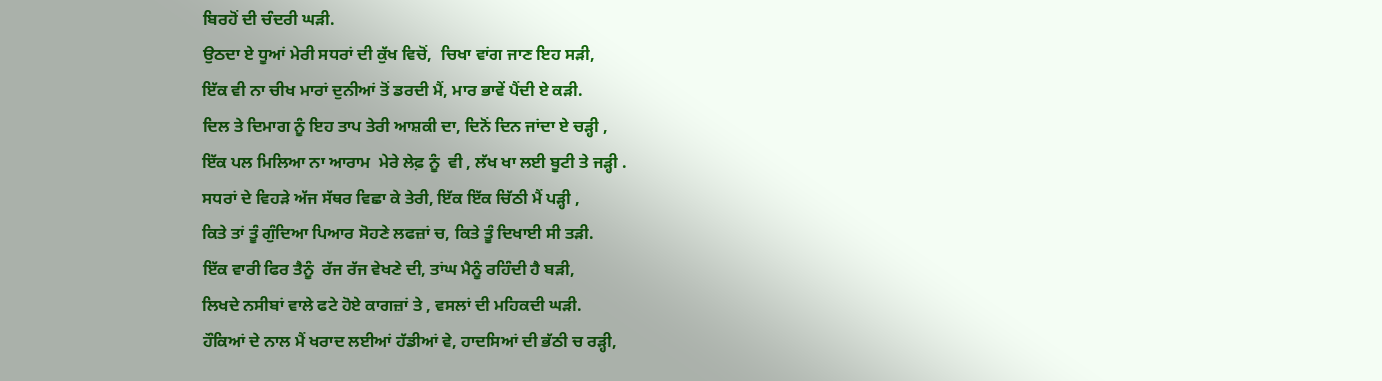ਬਿਰਹੋਂ ਦੀ ਚੰਦਰੀ ਘੜੀ.
ਉਠਦਾ ਏ ਧੂਆਂ ਮੇਰੀ ਸਧਰਾਂ ਦੀ ਕੁੱਖ ਵਿਚੋਂ,  ਚਿਖਾ ਵਾਂਗ ਜਾਣ ਇਹ ਸੜੀ,
ਇੱਕ ਵੀ ਨਾ ਚੀਖ ਮਾਰਾਂ ਦੁਨੀਆਂ ਤੋਂ ਡਰਦੀ ਮੈਂ, ਮਾਰ ਭਾਵੇਂ ਪੈਂਦੀ ਏ ਕੜੀ.
ਦਿਲ ਤੇ ਦਿਮਾਗ ਨੂੰ ਇਹ ਤਾਪ ਤੇਰੀ ਆਸ਼ਕੀ ਦਾ, ਦਿਨੋਂ ਦਿਨ ਜਾਂਦਾ ਏ ਚੜ੍ਹੀ ,
ਇੱਕ ਪਲ ਮਿਲਿਆ ਨਾ ਆਰਾਮ  ਮੇਰੇ ਲੇਫ਼ ਨੂੰ  ਵੀ , ਲੱਖ ਖਾ ਲਈ ਬੂਟੀ ਤੇ ਜੜ੍ਹੀ .
ਸਧਰਾਂ ਦੇ ਵਿਹੜੇ ਅੱਜ ਸੱਥਰ ਵਿਛਾ ਕੇ ਤੇਰੀ, ਇੱਕ ਇੱਕ ਚਿੱਠੀ ਮੈਂ ਪੜ੍ਹੀ ,
ਕਿਤੇ ਤਾਂ ਤੂੰ ਗੁੰਦਿਆ ਪਿਆਰ ਸੋਹਣੇ ਲਫਜ਼ਾਂ ਚ, ਕਿਤੇ ਤੂੰ ਦਿਖਾਈ ਸੀ ਤੜੀ.
ਇੱਕ ਵਾਰੀ ਫਿਰ ਤੈਨੂੰ  ਰੱਜ ਰੱਜ ਵੇਖਣੇ ਦੀ, ਤਾਂਘ ਮੈਨੂੰ ਰਹਿੰਦੀ ਹੈ ਬੜੀ,
ਲਿਖਦੇ ਨਸੀਬਾਂ ਵਾਲੇ ਫਟੇ ਹੋਏ ਕਾਗਜ਼ਾਂ ਤੇ , ਵਸਲਾਂ ਦੀ ਮਹਿਕਦੀ ਘੜੀ.
ਹੌਕਿਆਂ ਦੇ ਨਾਲ ਮੈਂ ਖਰਾਦ ਲਈਆਂ ਹੱਡੀਆਂ ਵੇ, ਹਾਦਸਿਆਂ ਦੀ ਭੱਠੀ ਚ ਰੜ੍ਹੀ,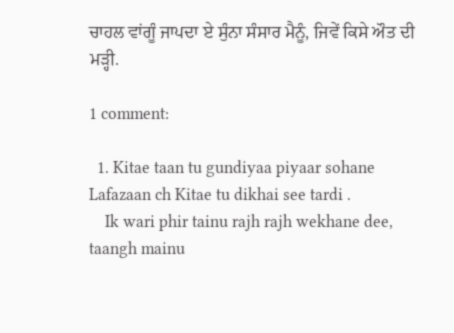ਚਾਹਲ ਵਾਂਗੂੰ ਜਾਪਦਾ ਏ ਸੁੰਨਾ ਸੰਸਾਰ ਮੈਨੂੰ, ਜਿਵੇਂ ਕਿਸੇ ਔਤ ਦੀ ਮੜ੍ਹੀ.

1 comment:

  1. Kitae taan tu gundiyaa piyaar sohane Lafazaan ch Kitae tu dikhai see tardi .
    Ik wari phir tainu rajh rajh wekhane dee, taangh mainu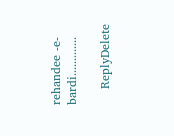rehandee -e- bardi.............

    ReplyDelete